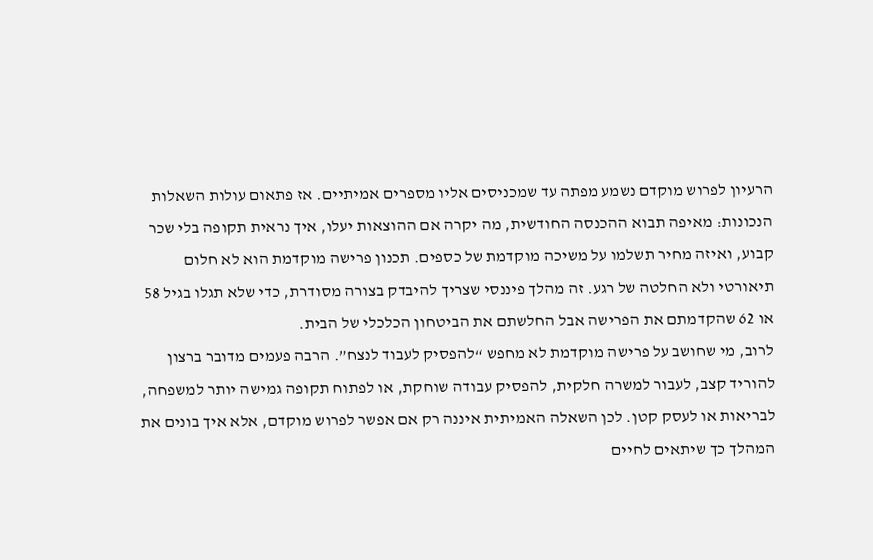הרעיון לפרוש מוקדם נשמע מפתה עד שמכניסים אליו מספרים אמיתיים. אז פתאום עולות השאלות הנכונות: מאיפה תבוא ההכנסה החודשית, מה יקרה אם ההוצאות יעלו, איך נראית תקופה בלי שכר קבוע, ואיזה מחיר תשלמו על משיכה מוקדמת של כספים. תכנון פרישה מוקדמת הוא לא חלום תיאורטי ולא החלטה של רגע. זה מהלך פיננסי שצריך להיבדק בצורה מסודרת, כדי שלא תגלו בגיל 58 או 62 שהקדמתם את הפרישה אבל החלשתם את הביטחון הכלכלי של הבית.
לרוב, מי שחושב על פרישה מוקדמת לא מחפש “להפסיק לעבוד לנצח”. הרבה פעמים מדובר ברצון להוריד קצב, לעבור למשרה חלקית, להפסיק עבודה שוחקת, או לפתוח תקופה גמישה יותר למשפחה, לבריאות או לעסק קטן. לכן השאלה האמיתית איננה רק אם אפשר לפרוש מוקדם, אלא איך בונים את המהלך כך שיתאים לחיים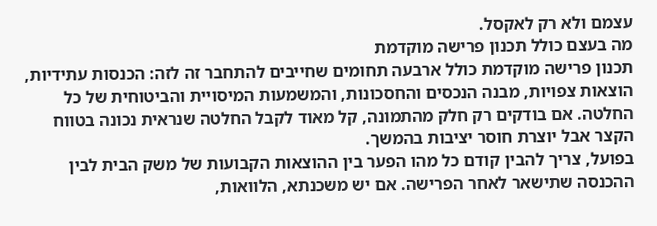עצמם ולא רק לאקסל.
מה בעצם כולל תכנון פרישה מוקדמת
תכנון פרישה מוקדמת כולל ארבעה תחומים שחייבים להתחבר זה לזה: הכנסות עתידיות, הוצאות צפויות, מבנה הנכסים והחסכונות, והמשמעות המיסויית והביטוחית של כל החלטה. אם בודקים רק חלק מהתמונה, קל מאוד לקבל החלטה שנראית נכונה בטווח הקצר אבל יוצרת חוסר יציבות בהמשך.
בפועל, צריך להבין קודם כל מהו הפער בין ההוצאות הקבועות של משק הבית לבין ההכנסה שתישאר לאחר הפרישה. אם יש משכנתא, הלוואות,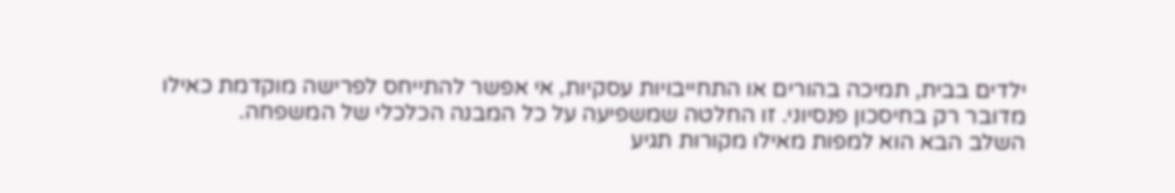ילדים בבית, תמיכה בהורים או התחייבויות עסקיות, אי אפשר להתייחס לפרישה מוקדמת כאילו מדובר רק בחיסכון פנסיוני. זו החלטה שמשפיעה על כל המבנה הכלכלי של המשפחה.
השלב הבא הוא למפות מאילו מקורות תגיע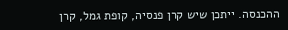ההכנסה. ייתכן שיש קרן פנסיה, קופת גמל, קרן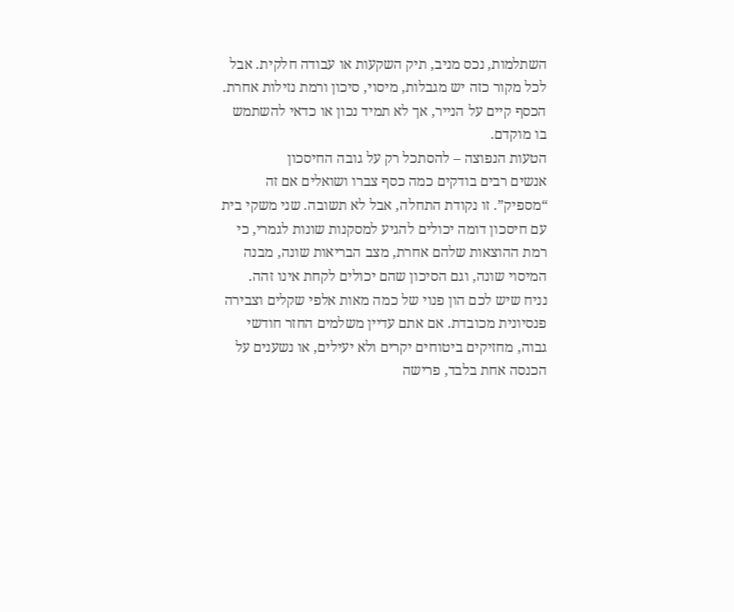השתלמות, נכס מניב, תיק השקעות או עבודה חלקית. אבל לכל מקור כזה יש מגבלות, מיסוי, סיכון ורמת נזילות אחרת. הכסף קיים על הנייר, אך לא תמיד נכון או כדאי להשתמש בו מוקדם.
הטעות הנפוצה – להסתכל רק על גובה החיסכון
אנשים רבים בודקים כמה כסף צברו ושואלים אם זה “מספיק”. זו נקודת התחלה, אבל לא תשובה. שני משקי בית עם חיסכון דומה יכולים להגיע למסקנות שונות לגמרי, כי רמת ההוצאות שלהם אחרת, מצב הבריאות שונה, מבנה המיסוי שונה, וגם הסיכון שהם יכולים לקחת אינו זהה.
נניח שיש לכם הון פנוי של כמה מאות אלפי שקלים וצבירה פנסיונית מכובדת. אם אתם עדיין משלמים החזר חודשי גבוה, מחזיקים ביטוחים יקרים ולא יעילים, או נשענים על הכנסה אחת בלבד, פרישה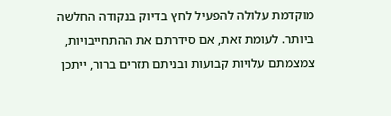מוקדמת עלולה להפעיל לחץ בדיוק בנקודה החלשה ביותר. לעומת זאת, אם סידרתם את ההתחייבויות, צמצמתם עלויות קבועות ובניתם תזרים ברור, ייתכן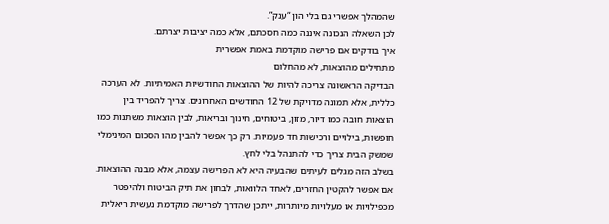שהמהלך אפשרי גם בלי הון “ענק”.
לכן השאלה הנכונה איננה כמה חסכתם, אלא כמה יציבות יצרתם.
איך בודקים אם פרישה מוקדמת באמת אפשרית
מתחילים מהוצאות, לא מהחלום
הבדיקה הראשונה צריכה להיות של ההוצאות החודשיות האמיתיות. לא הערכה כללית, אלא תמונה מדויקת של 12 החודשים האחרונים. צריך להפריד בין הוצאות חובה כמו דיור, מזון, ביטוחים, חינוך ובריאות, לבין הוצאות משתנות כמו חופשות, בילויים ורכישות חד פעמיות. רק כך אפשר להבין מהו הסכום המינימלי שמשק הבית צריך כדי להתנהל בלי לחץ.
בשלב הזה מגלים לעיתים שהבעיה היא לא הפרישה עצמה, אלא מבנה ההוצאות. אם אפשר להקטין החזרים, לאחד הלוואות, לבחון את תיק הביטוח ולהיפטר מכפילויות או מעלויות מיותרות, ייתכן שהדרך לפרישה מוקדמת נעשית ריאלית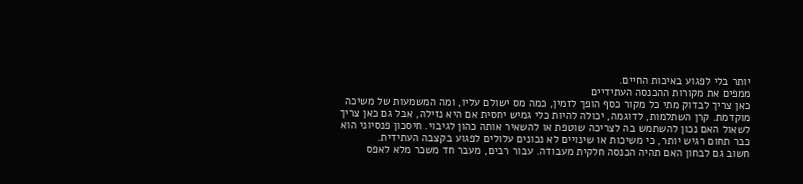יותר בלי לפגוע באיכות החיים.
ממפים את מקורות ההכנסה העתידיים
כאן צריך לבדוק מתי כל מקור כסף הופך לזמין, כמה מס ישולם עליו, ומה המשמעות של משיכה מוקדמת. קרן השתלמות, לדוגמה, יכולה להיות כלי גמיש יחסית אם היא נזילה, אבל גם כאן צריך לשאול האם נכון להשתמש בה לצריכה שוטפת או להשאיר אותה כהון לגיבוי. חיסכון פנסיוני הוא כבר תחום רגיש יותר, כי משיכות או שינויים לא נכונים עלולים לפגוע בקצבה העתידית.
חשוב גם לבחון האם תהיה הכנסה חלקית מעבודה. עבור רבים, מעבר חד משכר מלא לאפס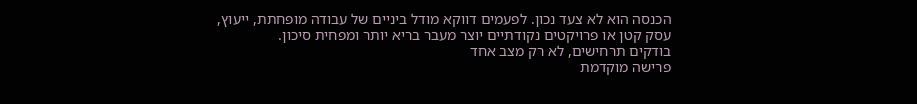הכנסה הוא לא צעד נכון. לפעמים דווקא מודל ביניים של עבודה מופחתת, ייעוץ, עסק קטן או פרויקטים נקודתיים יוצר מעבר בריא יותר ומפחית סיכון.
בודקים תרחישים, לא רק מצב אחד
פרישה מוקדמת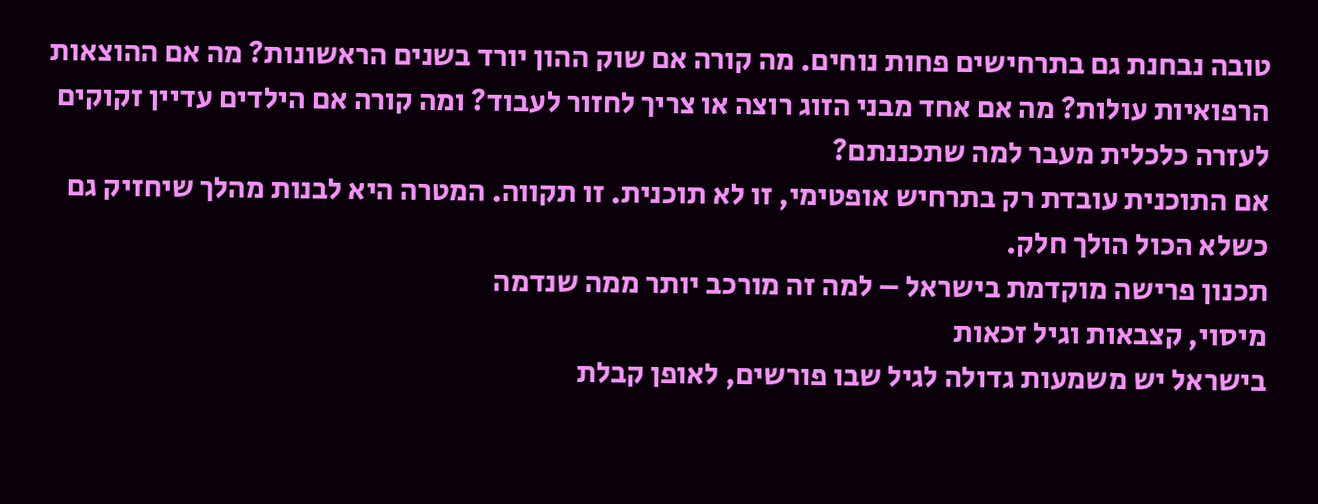טובה נבחנת גם בתרחישים פחות נוחים. מה קורה אם שוק ההון יורד בשנים הראשונות? מה אם ההוצאות הרפואיות עולות? מה אם אחד מבני הזוג רוצה או צריך לחזור לעבוד? ומה קורה אם הילדים עדיין זקוקים לעזרה כלכלית מעבר למה שתכננתם?
אם התוכנית עובדת רק בתרחיש אופטימי, זו לא תוכנית. זו תקווה. המטרה היא לבנות מהלך שיחזיק גם כשלא הכול הולך חלק.
תכנון פרישה מוקדמת בישראל – למה זה מורכב יותר ממה שנדמה
מיסוי, קצבאות וגיל זכאות
בישראל יש משמעות גדולה לגיל שבו פורשים, לאופן קבלת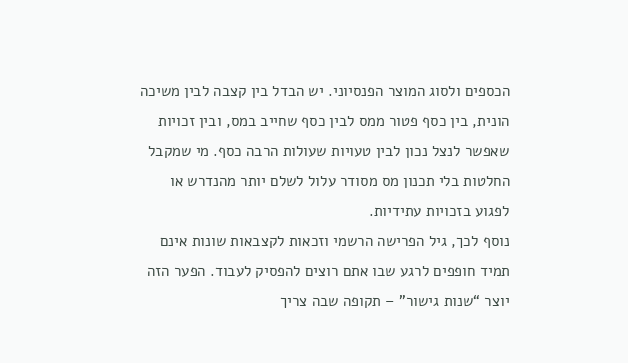הכספים ולסוג המוצר הפנסיוני. יש הבדל בין קצבה לבין משיכה הונית, בין כסף פטור ממס לבין כסף שחייב במס, ובין זכויות שאפשר לנצל נכון לבין טעויות שעולות הרבה כסף. מי שמקבל החלטות בלי תכנון מס מסודר עלול לשלם יותר מהנדרש או לפגוע בזכויות עתידיות.
נוסף לכך, גיל הפרישה הרשמי וזכאות לקצבאות שונות אינם תמיד חופפים לרגע שבו אתם רוצים להפסיק לעבוד. הפער הזה יוצר “שנות גישור” – תקופה שבה צריך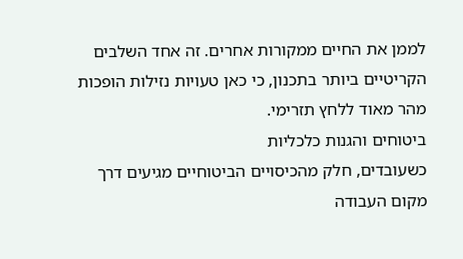לממן את החיים ממקורות אחרים. זה אחד השלבים הקריטיים ביותר בתכנון, כי כאן טעויות נזילות הופכות מהר מאוד ללחץ תזרימי.
ביטוחים והגנות כלכליות
כשעובדים, חלק מהכיסויים הביטוחיים מגיעים דרך מקום העבודה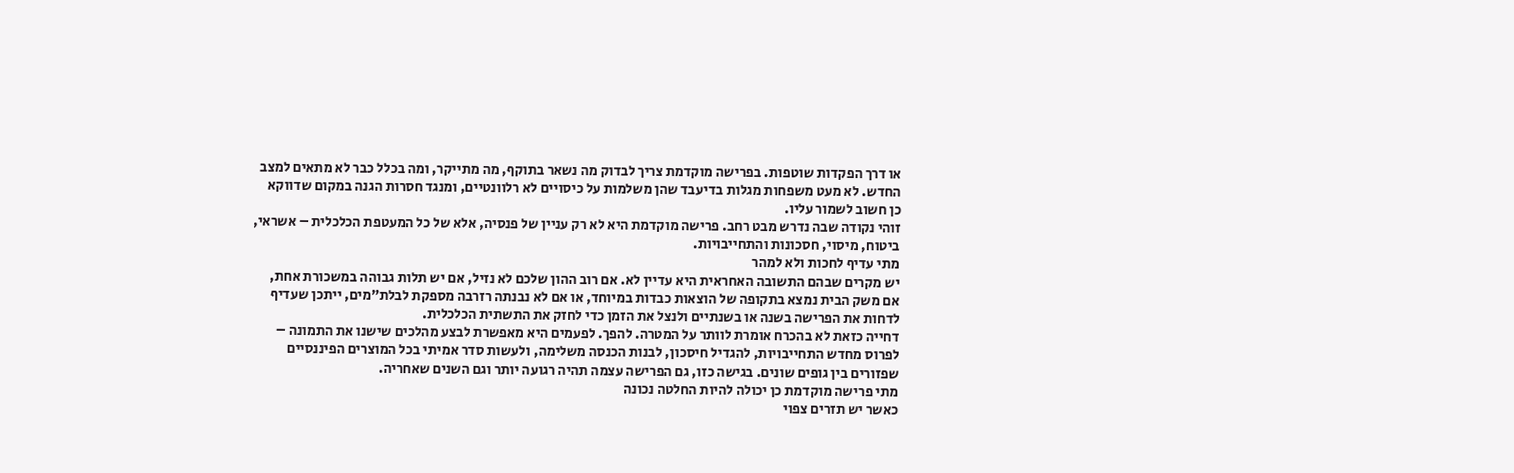או דרך הפקדות שוטפות. בפרישה מוקדמת צריך לבדוק מה נשאר בתוקף, מה מתייקר, ומה בכלל כבר לא מתאים למצב החדש. לא מעט משפחות מגלות בדיעבד שהן משלמות על כיסויים לא רלוונטיים, ומנגד חסרות הגנה במקום שדווקא כן חשוב לשמור עליו.
זוהי נקודה שבה נדרש מבט רחב. פרישה מוקדמת היא לא רק עניין של פנסיה, אלא של כל המעטפת הכלכלית – אשראי, ביטוח, מיסוי, חסכונות והתחייבויות.
מתי עדיף לחכות ולא למהר
יש מקרים שבהם התשובה האחראית היא עדיין לא. אם רוב ההון שלכם לא נזיל, אם יש תלות גבוהה במשכורת אחת, אם משק הבית נמצא בתקופה של הוצאות כבדות במיוחד, או אם לא נבנתה רזרבה מספקת לבלת”מים, ייתכן שעדיף לדחות את הפרישה בשנה או בשנתיים ולנצל את הזמן כדי לחזק את התשתית הכלכלית.
דחייה כזאת לא בהכרח אומרת לוותר על המטרה. להפך. לפעמים היא מאפשרת לבצע מהלכים שישנו את התמונה – לפרוס מחדש התחייבויות, להגדיל חיסכון, לבנות הכנסה משלימה, ולעשות סדר אמיתי בכל המוצרים הפיננסיים שפזורים בין גופים שונים. בגישה כזו, גם הפרישה עצמה תהיה רגועה יותר וגם השנים שאחריה.
מתי פרישה מוקדמת כן יכולה להיות החלטה נכונה
כאשר יש תזרים צפוי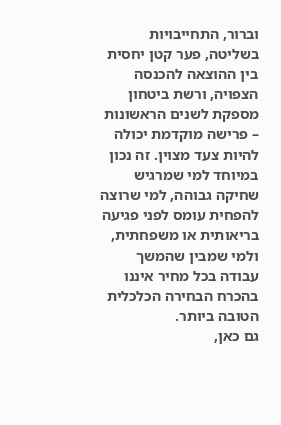וברור, התחייבויות בשליטה, פער קטן יחסית בין ההוצאה להכנסה הצפויה, ורשת ביטחון מספקת לשנים הראשונות – פרישה מוקדמת יכולה להיות צעד מצוין. זה נכון במיוחד למי שמרגיש שחיקה גבוהה, למי שרוצה להפחית עומס לפני פגיעה בריאותית או משפחתית, ולמי שמבין שהמשך עבודה בכל מחיר איננו בהכרח הבחירה הכלכלית הטובה ביותר.
גם כאן,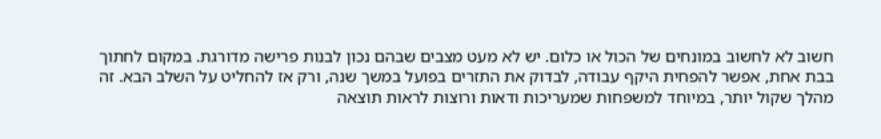חשוב לא לחשוב במונחים של הכול או כלום. יש לא מעט מצבים שבהם נכון לבנות פרישה מדורגת. במקום לחתוך בבת אחת, אפשר להפחית היקף עבודה, לבדוק את התזרים בפועל במשך שנה, ורק אז להחליט על השלב הבא. זה מהלך שקול יותר, במיוחד למשפחות שמעריכות ודאות ורוצות לראות תוצאה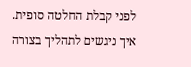לפני קבלת החלטה סופית.
איך ניגשים לתהליך בצורה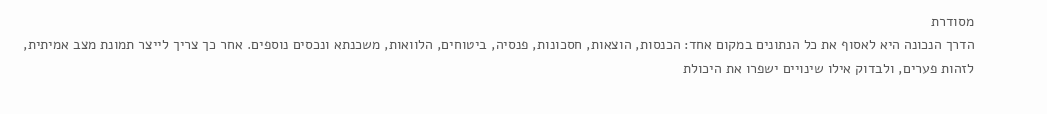מסודרת
הדרך הנכונה היא לאסוף את כל הנתונים במקום אחד: הכנסות, הוצאות, חסכונות, פנסיה, ביטוחים, הלוואות, משכנתא ונכסים נוספים. אחר כך צריך לייצר תמונת מצב אמיתית, לזהות פערים, ולבדוק אילו שינויים ישפרו את היכולת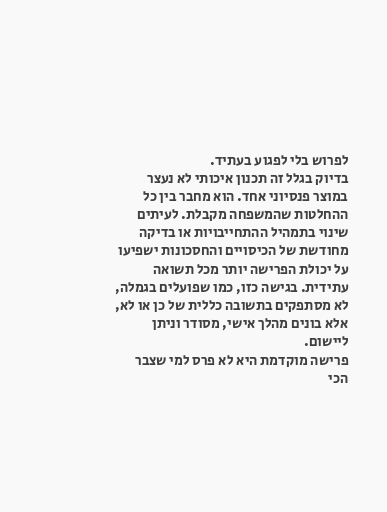לפרוש בלי לפגוע בעתיד.
בדיוק בגלל זה תכנון איכותי לא נעצר במוצר פנסיוני אחד. הוא מחבר בין כל ההחלטות שהמשפחה מקבלת. לעיתים שינוי בתמהיל ההתחייבויות או בדיקה מחודשת של הכיסויים והחסכונות ישפיעו על יכולת הפרישה יותר מכל תשואה עתידית. בגישה כזו, כמו שפועלים בגמלה, לא מסתפקים בתשובה כללית של כן או לא, אלא בונים מהלך אישי, מסודר וניתן ליישום.
פרישה מוקדמת היא לא פרס למי שצבר הכי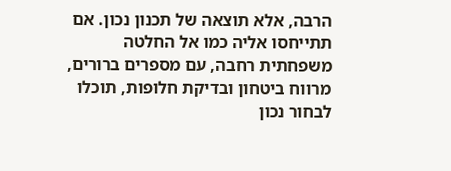הרבה, אלא תוצאה של תכנון נכון. אם תתייחסו אליה כמו אל החלטה משפחתית רחבה, עם מספרים ברורים, מרווח ביטחון ובדיקת חלופות, תוכלו לבחור נכון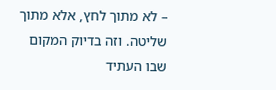– לא מתוך לחץ, אלא מתוך שליטה. וזה בדיוק המקום שבו העתיד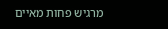מרגיש פחות מאיים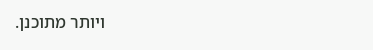ויותר מתוכנן.